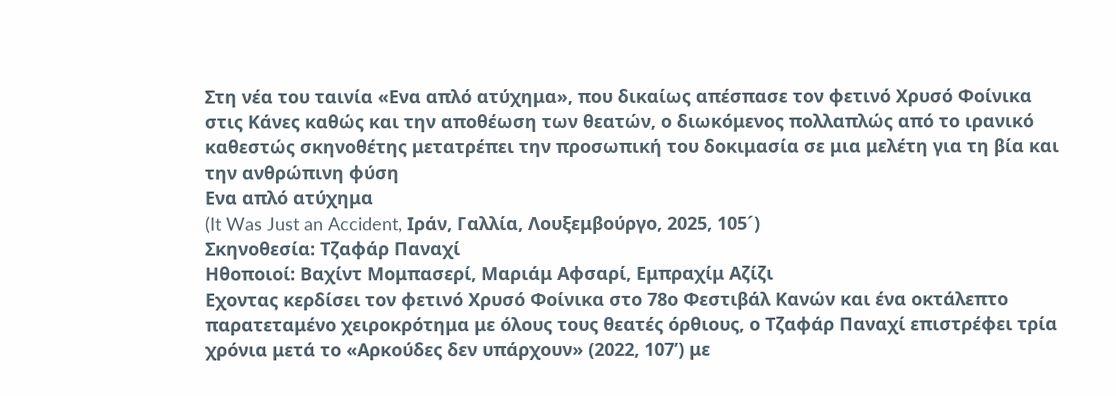Στη νέα του ταινία «Ενα απλό ατύχημα», που δικαίως απέσπασε τον φετινό Χρυσό Φοίνικα στις Κάνες καθώς και την αποθέωση των θεατών, ο διωκόμενος πολλαπλώς από το ιρανικό καθεστώς σκηνοθέτης μετατρέπει την προσωπική του δοκιμασία σε μια μελέτη για τη βία και την ανθρώπινη φύση
Ενα απλό ατύχημα
(It Was Just an Accident, Ιράν, Γαλλία, Λουξεμβούργο, 2025, 105´)
Σκηνοθεσία: Τζαφάρ Παναχί
Ηθοποιοί: Βαχίντ Μομπασερί, Μαριάμ Αφσαρί, Εμπραχίμ Αζίζι
Εχοντας κερδίσει τον φετινό Χρυσό Φοίνικα στο 78ο Φεστιβάλ Κανών και ένα οκτάλεπτο παρατεταμένο χειροκρότημα με όλους τους θεατές όρθιους, ο Τζαφάρ Παναχί επιστρέφει τρία χρόνια μετά το «Αρκούδες δεν υπάρχουν» (2022, 107’) με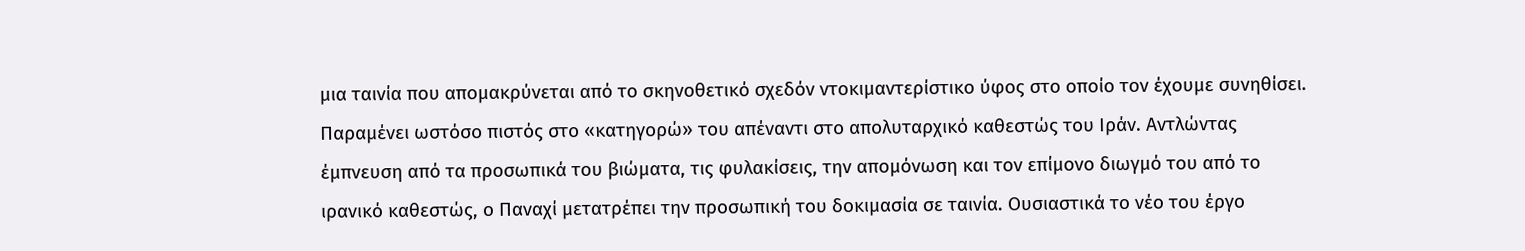μια ταινία που απομακρύνεται από το σκηνοθετικό σχεδόν ντοκιμαντερίστικο ύφος στο οποίο τον έχουμε συνηθίσει. Παραμένει ωστόσο πιστός στο «κατηγορώ» του απέναντι στο απολυταρχικό καθεστώς του Ιράν. Αντλώντας έμπνευση από τα προσωπικά του βιώματα, τις φυλακίσεις, την απομόνωση και τον επίμονο διωγμό του από το ιρανικό καθεστώς, ο Παναχί μετατρέπει την προσωπική του δοκιμασία σε ταινία. Ουσιαστικά το νέο του έργο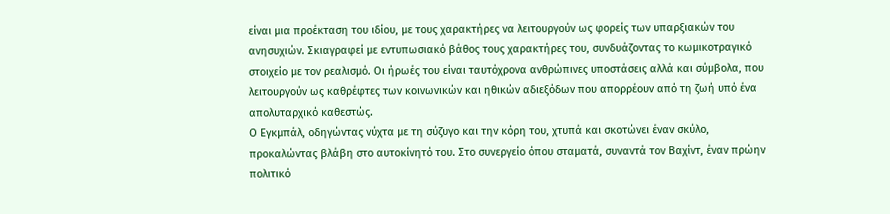είναι μια προέκταση του ιδίου, με τους χαρακτήρες να λειτουργούν ως φορείς των υπαρξιακών του ανησυχιών. Σκιαγραφεί με εντυπωσιακό βάθος τους χαρακτήρες του, συνδυάζοντας το κωμικοτραγικό στοιχείο με τον ρεαλισμό. Οι ήρωές του είναι ταυτόχρονα ανθρώπινες υποστάσεις αλλά και σύμβολα, που λειτουργούν ως καθρέφτες των κοινωνικών και ηθικών αδιεξόδων που απορρέουν από τη ζωή υπό ένα απολυταρχικό καθεστώς.
Ο Εγκμπάλ, οδηγώντας νύχτα με τη σύζυγο και την κόρη του, χτυπά και σκοτώνει έναν σκύλο, προκαλώντας βλάβη στο αυτοκίνητό του. Στο συνεργείο όπου σταματά, συναντά τον Βαχίντ, έναν πρώην πολιτικό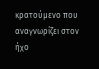κρατούμενο που αναγνωρίζει στον ήχο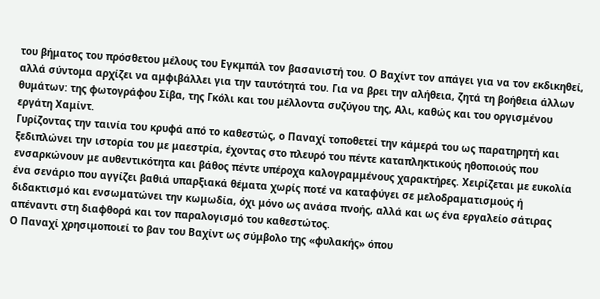του βήματος του πρόσθετου μέλους του Εγκμπάλ τον βασανιστή του. Ο Βαχίντ τον απάγει για να τον εκδικηθεί, αλλά σύντομα αρχίζει να αμφιβάλλει για την ταυτότητά του. Για να βρει την αλήθεια, ζητά τη βοήθεια άλλων θυμάτων: της φωτογράφου Σίβα, της Γκόλι και του μέλλοντα συζύγου της, Αλι, καθώς και του οργισμένου εργάτη Χαμίντ.
Γυρίζοντας την ταινία του κρυφά από το καθεστώς, ο Παναχί τοποθετεί την κάμερά του ως παρατηρητή και ξεδιπλώνει την ιστορία του με μαεστρία, έχοντας στο πλευρό του πέντε καταπληκτικούς ηθοποιούς που ενσαρκώνουν με αυθεντικότητα και βάθος πέντε υπέροχα καλογραμμένους χαρακτήρες. Χειρίζεται με ευκολία ένα σενάριο που αγγίζει βαθιά υπαρξιακά θέματα χωρίς ποτέ να καταφύγει σε μελοδραματισμούς ή διδακτισμό και ενσωματώνει την κωμωδία, όχι μόνο ως ανάσα πνοής, αλλά και ως ένα εργαλείο σάτιρας απέναντι στη διαφθορά και τον παραλογισμό του καθεστώτος.
Ο Παναχί χρησιμοποιεί το βαν του Βαχίντ ως σύμβολο της «φυλακής» όπου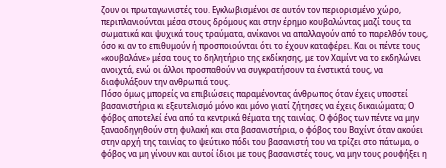ζουν οι πρωταγωνιστές του. Εγκλωβισμένοι σε αυτόν τον περιορισμένο χώρο, περιπλανιούνται μέσα στους δρόμους και στην έρημο κουβαλώντας μαζί τους τα σωματικά και ψυχικά τους τραύματα, ανίκανοι να απαλλαγούν από το παρελθόν τους, όσο κι αν το επιθυμούν ή προσποιούνται ότι το έχουν καταφέρει. Και οι πέντε τους «κουβαλάνε» μέσα τους το δηλητήριο της εκδίκησης, με τον Χαμίντ να το εκδηλώνει ανοιχτά, ενώ οι άλλοι προσπαθούν να συγκρατήσουν τα ένστικτά τους, να διαφυλάξουν την ανθρωπιά τους.
Πόσο όμως μπορείς να επιβιώσεις παραμένοντας άνθρωπος όταν έχεις υποστεί βασανιστήρια κι εξευτελισμό μόνο και μόνο γιατί ζήτησες να έχεις δικαιώματα; Ο φόβος αποτελεί ένα από τα κεντρικά θέματα της ταινίας. Ο φόβος των πέντε να μην ξαναοδηγηθούν στη φυλακή και στα βασανιστήρια, ο φόβος του Βαχίντ όταν ακούει στην αρχή της ταινίας το ψεύτικο πόδι του βασανιστή του να τρίζει στο πάτωμα, ο φόβος να μη γίνουν και αυτοί ίδιοι με τους βασανιστές τους, να μην τους ρουφήξει η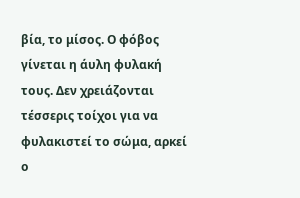βία, το μίσος. Ο φόβος γίνεται η άυλη φυλακή τους. Δεν χρειάζονται τέσσερις τοίχοι για να φυλακιστεί το σώμα, αρκεί ο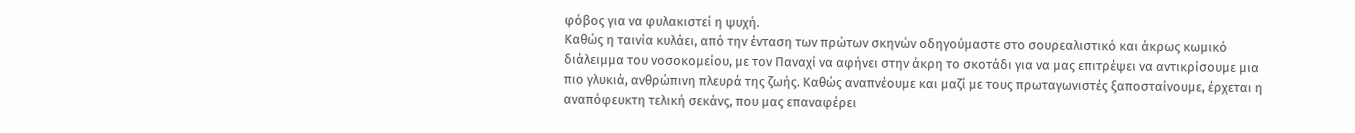φόβος για να φυλακιστεί η ψυχή.
Καθώς η ταινία κυλάει, από την ένταση των πρώτων σκηνών οδηγούμαστε στο σουρεαλιστικό και άκρως κωμικό διάλειμμα του νοσοκομείου, με τον Παναχί να αφήνει στην άκρη το σκοτάδι για να μας επιτρέψει να αντικρίσουμε μια πιο γλυκιά, ανθρώπινη πλευρά της ζωής. Καθώς αναπνέουμε και μαζί με τους πρωταγωνιστές ξαποσταίνουμε, έρχεται η αναπόφευκτη τελική σεκάνς, που μας επαναφέρει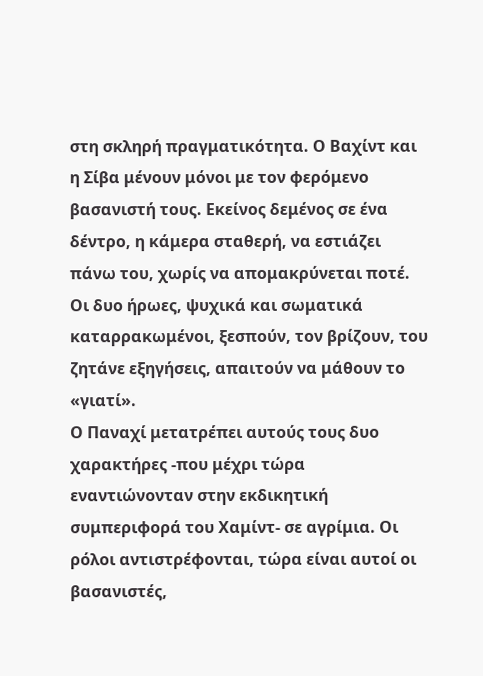στη σκληρή πραγματικότητα. Ο Βαχίντ και η Σίβα μένουν μόνοι με τον φερόμενο βασανιστή τους. Εκείνος δεμένος σε ένα δέντρο, η κάμερα σταθερή, να εστιάζει πάνω του, χωρίς να απομακρύνεται ποτέ. Οι δυο ήρωες, ψυχικά και σωματικά καταρρακωμένοι, ξεσπούν, τον βρίζουν, του ζητάνε εξηγήσεις, απαιτούν να μάθουν το «γιατί».
Ο Παναχί μετατρέπει αυτούς τους δυο χαρακτήρες -που μέχρι τώρα εναντιώνονταν στην εκδικητική συμπεριφορά του Χαμίντ- σε αγρίμια. Οι ρόλοι αντιστρέφονται, τώρα είναι αυτοί οι βασανιστές,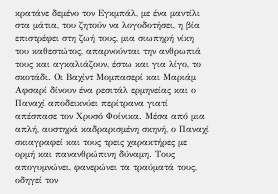κρατάνε δεμένο τον Εγκμπάλ, με ένα μαντίλι στα μάτια, του ζητούν να λογοδοτήσει, η βία επιστρέφει στη ζωή τους, μια σιωπηρή νίκη του καθεστώτος, απαρνούνται την ανθρωπιά τους και αγκαλιάζουν, έστω και για λίγο, το σκοτάδι. Οι Βαχίντ Μομπασερί και Μαριάμ Αφσαρί δίνουν ένα ρεσιτάλ ερμηνείας και ο Παναχί αποδεικνύει περίτρανα γιατί απέσπασε τον Χρυσό Φοίνικα. Μέσα από μια απλή, αυστηρά καδραρισμένη σκηνή, ο Παναχί σκιαγραφεί και τους τρεις χαρακτήρες με ορμή και πανανθρώπινη δύναμη. Τους απογυμνώνει, φανερώνει τα τραύματά τους, οδηγεί τον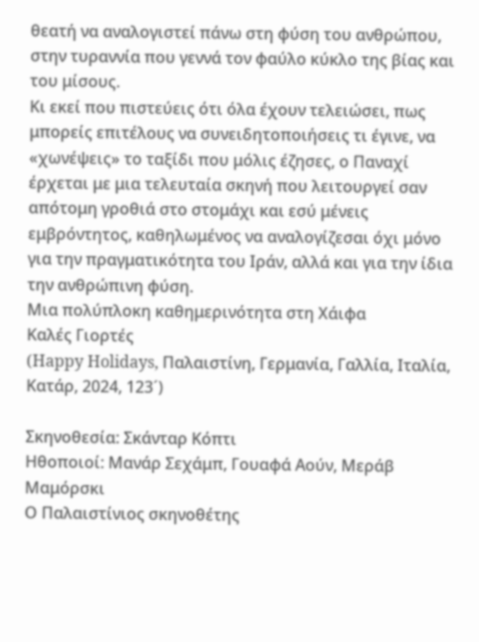θεατή να αναλογιστεί πάνω στη φύση του ανθρώπου, στην τυραννία που γεννά τον φαύλο κύκλο της βίας και του μίσους.
Κι εκεί που πιστεύεις ότι όλα έχουν τελειώσει, πως μπορείς επιτέλους να συνειδητοποιήσεις τι έγινε, να «χωνέψεις» το ταξίδι που μόλις έζησες, ο Παναχί έρχεται με μια τελευταία σκηνή που λειτουργεί σαν απότομη γροθιά στο στομάχι και εσύ μένεις εμβρόντητος, καθηλωμένος να αναλογίζεσαι όχι μόνο για την πραγματικότητα του Ιράν, αλλά και για την ίδια την ανθρώπινη φύση.
Μια πολύπλοκη καθημερινότητα στη Χάιφα
Καλές Γιορτές
(Happy Holidays, Παλαιστίνη, Γερμανία, Γαλλία, Ιταλία, Κατάρ, 2024, 123´)

Σκηνοθεσία: Σκάνταρ Κόπτι
Ηθοποιοί: Μανάρ Σεχάμπ, Γουαφά Αούν, Μεράβ Μαμόρσκι
Ο Παλαιστίνιος σκηνοθέτης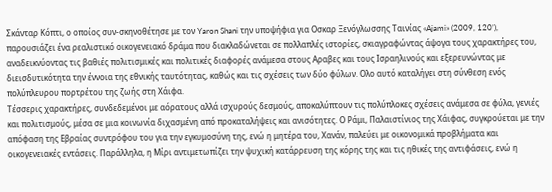Σκάνταρ Κόπτι, ο οποίος συν-σκηνοθέτησε με τον Yaron Shani την υποψήφια για Οσκαρ Ξενόγλωσσης Ταινίας «Ajami» (2009, 120’), παρουσιάζει ένα ρεαλιστικό οικογενειακό δράμα που διακλαδώνεται σε πολλαπλές ιστορίες, σκιαγραφώντας άψογα τους χαρακτήρες του, αναδεικνύοντας τις βαθιές πολιτισμικές και πολιτικές διαφορές ανάμεσα στους Αραβες και τους Ισραηλινούς και εξερευνώντας με διεισδυτικότητα την έννοια της εθνικής ταυτότητας, καθώς και τις σχέσεις των δύο φύλων. Ολο αυτό καταλήγει στη σύνθεση ενός πολύπλευρου πορτρέτου της ζωής στη Χάιφα.
Τέσσερις χαρακτήρες, συνδεδεμένοι με αόρατους αλλά ισχυρούς δεσμούς, αποκαλύπτουν τις πολύπλοκες σχέσεις ανάμεσα σε φύλα, γενιές και πολιτισμούς, μέσα σε μια κοινωνία διχασμένη από προκαταλήψεις και ανισότητες. Ο Ράμι, Παλαιστίνιος της Χάιφας, συγκρούεται με την απόφαση της Εβραίας συντρόφου του για την εγκυμοσύνη της, ενώ η μητέρα του, Χανάν, παλεύει με οικονομικά προβλήματα και οικογενειακές εντάσεις. Παράλληλα, η Μίρι αντιμετωπίζει την ψυχική κατάρρευση της κόρης της και τις ηθικές της αντιφάσεις, ενώ η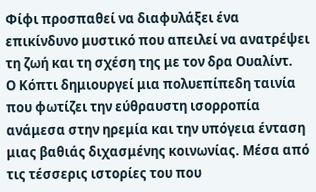Φίφι προσπαθεί να διαφυλάξει ένα επικίνδυνο μυστικό που απειλεί να ανατρέψει τη ζωή και τη σχέση της με τον δρα Ουαλίντ.
Ο Κόπτι δημιουργεί μια πολυεπίπεδη ταινία που φωτίζει την εύθραυστη ισορροπία ανάμεσα στην ηρεμία και την υπόγεια ένταση μιας βαθιάς διχασμένης κοινωνίας. Μέσα από τις τέσσερις ιστορίες του που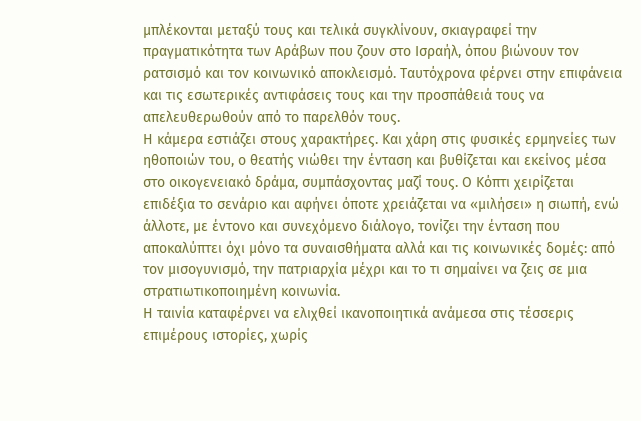μπλέκονται μεταξύ τους και τελικά συγκλίνουν, σκιαγραφεί την πραγματικότητα των Αράβων που ζουν στο Ισραήλ, όπου βιώνουν τον ρατσισμό και τον κοινωνικό αποκλεισμό. Ταυτόχρονα φέρνει στην επιφάνεια και τις εσωτερικές αντιφάσεις τους και την προσπάθειά τους να απελευθερωθούν από το παρελθόν τους.
Η κάμερα εστιάζει στους χαρακτήρες. Και χάρη στις φυσικές ερμηνείες των ηθοποιών του, ο θεατής νιώθει την ένταση και βυθίζεται και εκείνος μέσα στο οικογενειακό δράμα, συμπάσχοντας μαζί τους. Ο Κόπτι χειρίζεται επιδέξια το σενάριο και αφήνει όποτε χρειάζεται να «μιλήσει» η σιωπή, ενώ άλλοτε, με έντονο και συνεχόμενο διάλογο, τονίζει την ένταση που αποκαλύπτει όχι μόνο τα συναισθήματα αλλά και τις κοινωνικές δομές: από τον μισογυνισμό, την πατριαρχία μέχρι και το τι σημαίνει να ζεις σε μια στρατιωτικοποιημένη κοινωνία.
Η ταινία καταφέρνει να ελιχθεί ικανοποιητικά ανάμεσα στις τέσσερις επιμέρους ιστορίες, χωρίς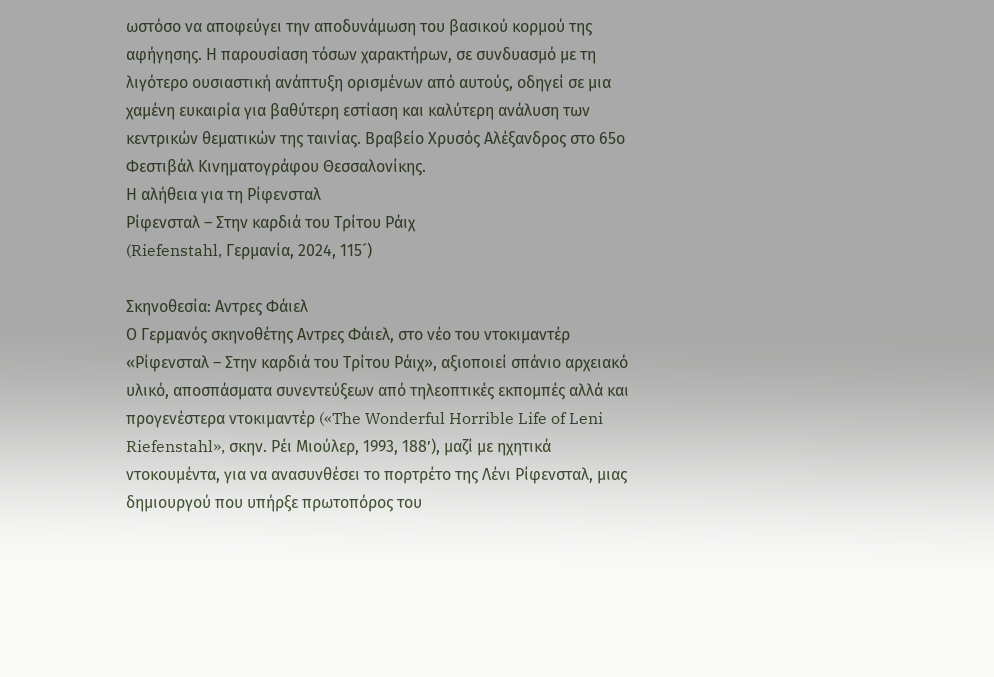ωστόσο να αποφεύγει την αποδυνάμωση του βασικού κορμού της αφήγησης. Η παρουσίαση τόσων χαρακτήρων, σε συνδυασμό με τη λιγότερο ουσιαστική ανάπτυξη ορισμένων από αυτούς, οδηγεί σε μια χαμένη ευκαιρία για βαθύτερη εστίαση και καλύτερη ανάλυση των κεντρικών θεματικών της ταινίας. Βραβείο Χρυσός Αλέξανδρος στο 65ο Φεστιβάλ Κινηματογράφου Θεσσαλονίκης.
Η αλήθεια για τη Ρίφενσταλ
Ρίφενσταλ – Στην καρδιά του Τρίτου Ράιχ
(Riefenstahl, Γερμανία, 2024, 115´)

Σκηνοθεσία: Αντρες Φάιελ
Ο Γερμανός σκηνοθέτης Αντρες Φάιελ, στο νέο του ντοκιμαντέρ «Ρίφενσταλ – Στην καρδιά του Τρίτου Ράιχ», αξιοποιεί σπάνιο αρχειακό υλικό, αποσπάσματα συνεντεύξεων από τηλεοπτικές εκπομπές αλλά και προγενέστερα ντοκιμαντέρ («The Wonderful Horrible Life of Leni Riefenstahl», σκην. Ρέι Μιούλερ, 1993, 188’), μαζί με ηχητικά ντοκουμέντα, για να ανασυνθέσει το πορτρέτο της Λένι Ρίφενσταλ, μιας δημιουργού που υπήρξε πρωτοπόρος του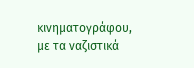κινηματογράφου, με τα ναζιστικά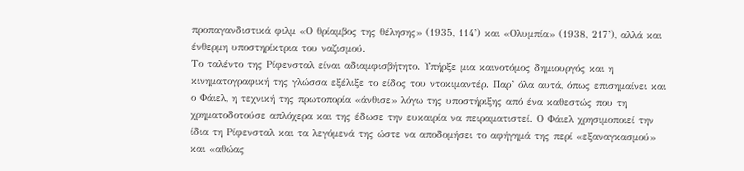προπαγανδιστικά φιλμ «Ο θρίαμβος της θέλησης» (1935, 114’) και «Ολυμπία» (1938, 217’), αλλά και ένθερμη υποστηρίκτρια του ναζισμού.
Το ταλέντο της Ρίφενσταλ είναι αδιαμφισβήτητο. Υπήρξε μια καινοτόμος δημιουργός και η κινηματογραφική της γλώσσα εξέλιξε το είδος του ντοκιμαντέρ. Παρ’ όλα αυτά, όπως επισημαίνει και ο Φάιελ, η τεχνική της πρωτοπορία «άνθισε» λόγω της υποστήριξης από ένα καθεστώς που τη χρηματοδοτούσε απλόχερα και της έδωσε την ευκαιρία να πειραματιστεί. Ο Φάιελ χρησιμοποιεί την ίδια τη Ρίφενσταλ και τα λεγόμενά της ώστε να αποδομήσει το αφήγημά της περί «εξαναγκασμού» και «αθώας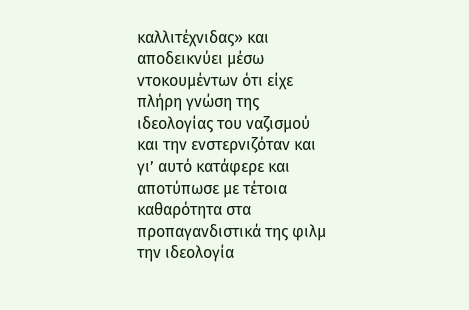καλλιτέχνιδας» και αποδεικνύει μέσω ντοκουμέντων ότι είχε πλήρη γνώση της ιδεολογίας του ναζισμού και την ενστερνιζόταν και γι’ αυτό κατάφερε και αποτύπωσε με τέτοια καθαρότητα στα προπαγανδιστικά της φιλμ την ιδεολογία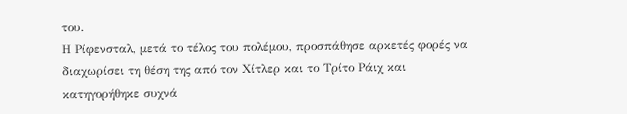του.
Η Ρίφενσταλ, μετά το τέλος του πολέμου, προσπάθησε αρκετές φορές να διαχωρίσει τη θέση της από τον Χίτλερ και το Τρίτο Ράιχ και κατηγορήθηκε συχνά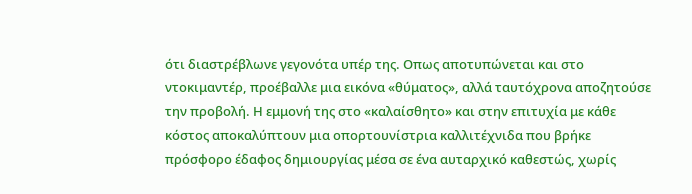ότι διαστρέβλωνε γεγονότα υπέρ της. Οπως αποτυπώνεται και στο ντοκιμαντέρ, προέβαλλε μια εικόνα «θύματος», αλλά ταυτόχρονα αποζητούσε την προβολή. Η εμμονή της στο «καλαίσθητο» και στην επιτυχία με κάθε κόστος αποκαλύπτουν μια οπορτουνίστρια καλλιτέχνιδα που βρήκε πρόσφορο έδαφος δημιουργίας μέσα σε ένα αυταρχικό καθεστώς, χωρίς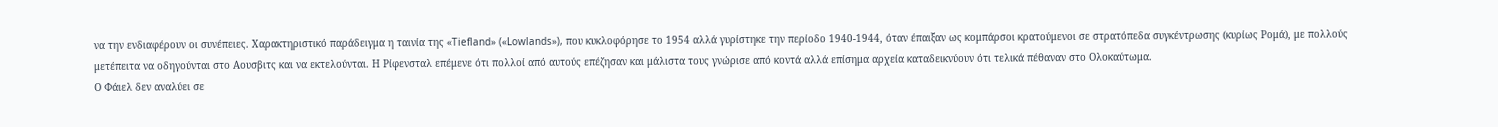να την ενδιαφέρουν οι συνέπειες. Χαρακτηριστικό παράδειγμα η ταινία της «Tiefland» («Lowlands»), που κυκλοφόρησε το 1954 αλλά γυρίστηκε την περίοδο 1940-1944, όταν έπαιξαν ως κομπάρσοι κρατούμενοι σε στρατόπεδα συγκέντρωσης (κυρίως Ρομά), με πολλούς μετέπειτα να οδηγούνται στο Αουσβιτς και να εκτελούνται. Η Ρίφενσταλ επέμενε ότι πολλοί από αυτούς επέζησαν και μάλιστα τους γνώρισε από κοντά αλλά επίσημα αρχεία καταδεικνύουν ότι τελικά πέθαναν στο Ολοκαύτωμα.
Ο Φάιελ δεν αναλύει σε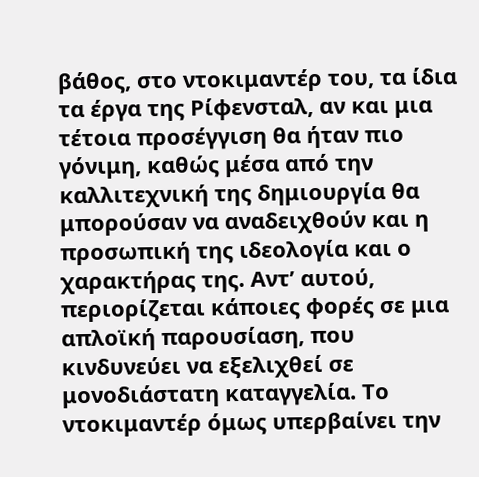βάθος, στο ντοκιμαντέρ του, τα ίδια τα έργα της Ρίφενσταλ, αν και μια τέτοια προσέγγιση θα ήταν πιο γόνιμη, καθώς μέσα από την καλλιτεχνική της δημιουργία θα μπορούσαν να αναδειχθούν και η προσωπική της ιδεολογία και ο χαρακτήρας της. Αντ’ αυτού, περιορίζεται κάποιες φορές σε μια απλοϊκή παρουσίαση, που κινδυνεύει να εξελιχθεί σε μονοδιάστατη καταγγελία. Το ντοκιμαντέρ όμως υπερβαίνει την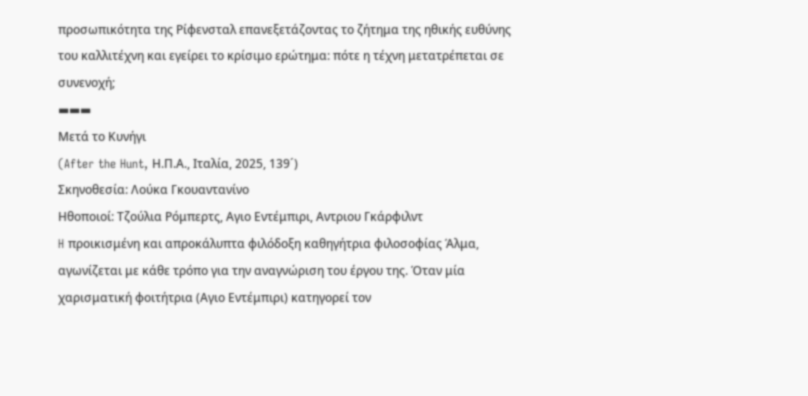προσωπικότητα της Ρίφενσταλ επανεξετάζοντας το ζήτημα της ηθικής ευθύνης του καλλιτέχνη και εγείρει το κρίσιμο ερώτημα: πότε η τέχνη μετατρέπεται σε συνενοχή;
▬▬▬
Μετά το Κυνήγι
(After the Hunt, Η.Π.Α., Ιταλία, 2025, 139´)
Σκηνοθεσία: Λούκα Γκουαντανίνο
Ηθοποιοί: Τζούλια Ρόμπερτς, Αγιο Εντέμπιρι, Αντριου Γκάρφιλντ
H προικισμένη και απροκάλυπτα φιλόδοξη καθηγήτρια φιλοσοφίας Άλμα, αγωνίζεται με κάθε τρόπο για την αναγνώριση του έργου της. Όταν μία χαρισματική φοιτήτρια (Αγιο Εντέμπιρι) κατηγορεί τον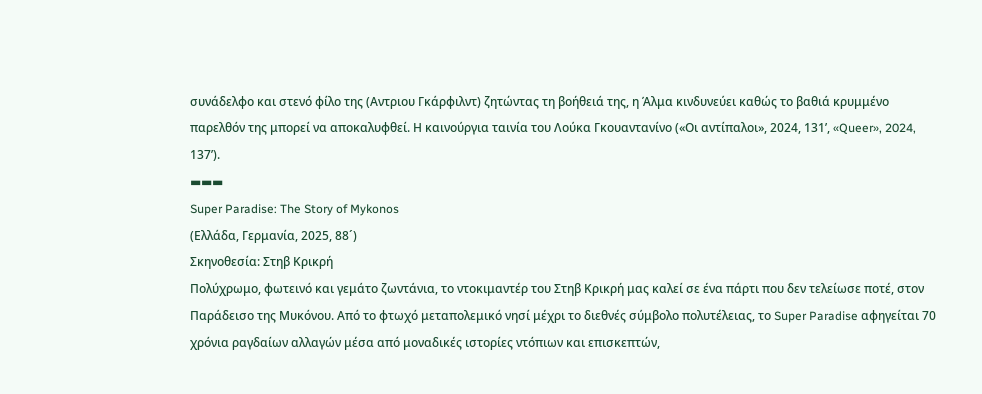συνάδελφο και στενό φίλο της (Αντριου Γκάρφιλντ) ζητώντας τη βοήθειά της, η Άλμα κινδυνεύει καθώς το βαθιά κρυμμένο παρελθόν της μπορεί να αποκαλυφθεί. Η καινούργια ταινία του Λούκα Γκουαντανίνο («Οι αντίπαλοι», 2024, 131’, «Queer», 2024, 137’).
▬▬▬
Super Paradise: The Story of Mykonos
(Ελλάδα, Γερμανία, 2025, 88´)
Σκηνοθεσία: Στηβ Κρικρή
Πολύχρωμο, φωτεινό και γεμάτο ζωντάνια, το ντοκιμαντέρ του Στηβ Κρικρή μας καλεί σε ένα πάρτι που δεν τελείωσε ποτέ, στον Παράδεισο της Μυκόνου. Από το φτωχό μεταπολεμικό νησί μέχρι το διεθνές σύμβολο πολυτέλειας, το Super Paradise αφηγείται 70 χρόνια ραγδαίων αλλαγών μέσα από μοναδικές ιστορίες ντόπιων και επισκεπτών,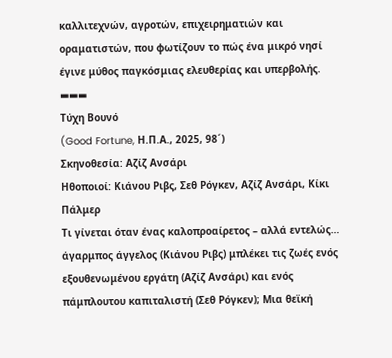καλλιτεχνών, αγροτών, επιχειρηματιών και οραματιστών, που φωτίζουν το πώς ένα μικρό νησί έγινε μύθος παγκόσμιας ελευθερίας και υπερβολής.
▬▬▬
Τύχη Βουνό
(Good Fortune, Η.Π.Α., 2025, 98´)
Σκηνοθεσία: Αζίζ Ανσάρι
Ηθοποιοί: Κιάνου Ριβς, Σεθ Ρόγκεν, Αζίζ Ανσάρι, Κίκι Πάλμερ
Τι γίνεται όταν ένας καλοπροαίρετος – αλλά εντελώς… άγαρμπος άγγελος (Κιάνου Ριβς) μπλέκει τις ζωές ενός εξουθενωμένου εργάτη (Αζίζ Ανσάρι) και ενός πάμπλουτου καπιταλιστή (Σεθ Ρόγκεν); Μια θεϊκή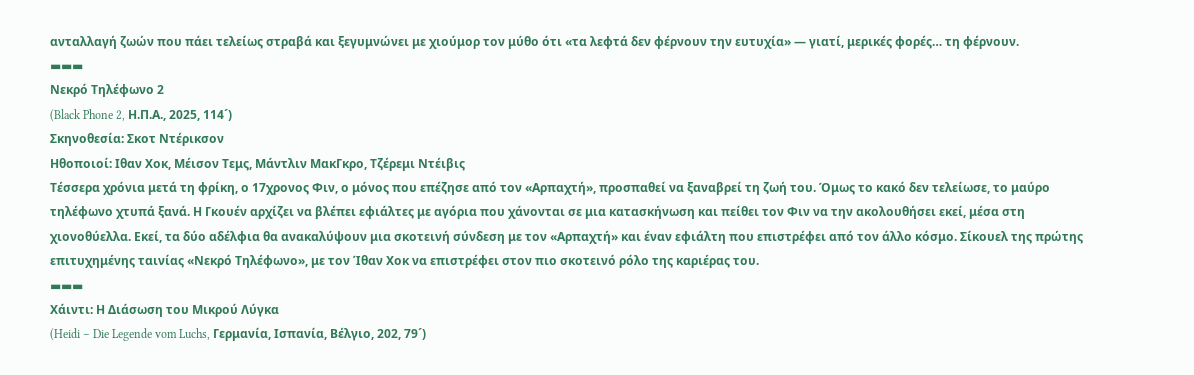ανταλλαγή ζωών που πάει τελείως στραβά και ξεγυμνώνει με χιούμορ τον μύθο ότι «τα λεφτά δεν φέρνουν την ευτυχία» — γιατί, μερικές φορές… τη φέρνουν.
▬▬▬
Νεκρό Τηλέφωνο 2
(Black Phone 2, Η.Π.Α., 2025, 114´)
Σκηνοθεσία: Σκοτ Ντέρικσον
Ηθοποιοί: Ιθαν Χοκ, Μέισον Τεμς, Μάντλιν ΜακΓκρο, Τζέρεμι Ντέιβις
Τέσσερα χρόνια μετά τη φρίκη, ο 17χρονος Φιν, ο μόνος που επέζησε από τον «Αρπαχτή», προσπαθεί να ξαναβρεί τη ζωή του. Όμως το κακό δεν τελείωσε, το μαύρο τηλέφωνο χτυπά ξανά. Η Γκουέν αρχίζει να βλέπει εφιάλτες με αγόρια που χάνονται σε μια κατασκήνωση και πείθει τον Φιν να την ακολουθήσει εκεί, μέσα στη χιονοθύελλα. Εκεί, τα δύο αδέλφια θα ανακαλύψουν μια σκοτεινή σύνδεση με τον «Αρπαχτή» και έναν εφιάλτη που επιστρέφει από τον άλλο κόσμο. Σίκουελ της πρώτης επιτυχημένης ταινίας «Νεκρό Τηλέφωνο», με τον Ίθαν Χοκ να επιστρέφει στον πιο σκοτεινό ρόλο της καριέρας του.
▬▬▬
Χάιντι: Η Διάσωση του Μικρού Λύγκα
(Heidi – Die Legende vom Luchs, Γερμανία, Ισπανία, Βέλγιο, 202, 79´)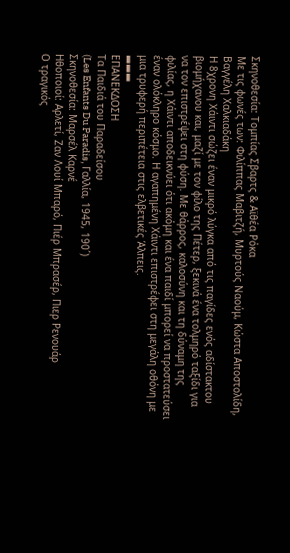Σκηνοθεσία: Τομπίας Σβαρτς & Αϊθέα Ρόκα
Με τις φωνές των: Φιλίππας Μαβιτζή, Μυρτούς Ναούμ, Κώστα Αποστολίδη, Βαγγέλη Χαλκιαδάκη
Η 8χρονη Χάιντι σώζει έναν μικρό λύγκα από τις παγίδες ενός αδίστακτου βιομήχανου και, μαζί με τον φίλο της Πέτερ, ξεκινά ένα τολμηρό ταξίδι για να τον επιστρέψει στη φύση. Με θάρρος, καλοσύνη και τη δύναμη της φιλίας, η Χάιντι αποδεικνύει ότι ακόμη και ένα παιδί μπορεί να προστατεύσει έναν ολόκληρο κόσμο. Η αγαπημένη Χάιντι επιστρέφει στη μεγάλη οθόνη με μια τρυφερή περιπέτεια στις ελβετικές Άλπεις.
▬▬▬
ΕΠΑΝΕΚΔΟΣΗ
Τα Παιδιά του Παραδείσου
(Les Enfants Du Paradis, Γαλλία, 1945, 190´)
Σκηνοθεσία: Μαρσέλ Καρνέ
Ηθοποιοί: Αρλετί, Ζαν Λουί Μπαρό, Πιέρ Μπρασέρ, Πιερ Ρενουάρ
Ο τραγικός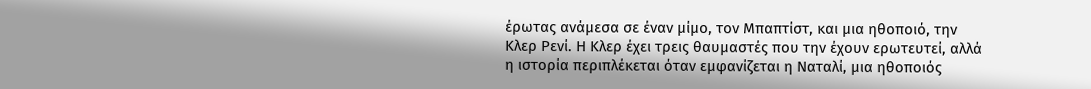έρωτας ανάμεσα σε έναν μίμο, τον Μπαπτίστ, και μια ηθοποιό, την Κλερ Ρενί. Η Κλερ έχει τρεις θαυμαστές που την έχουν ερωτευτεί, αλλά η ιστορία περιπλέκεται όταν εμφανίζεται η Ναταλί, μια ηθοποιός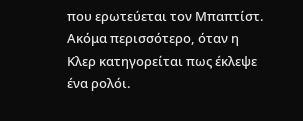που ερωτεύεται τον Μπαπτίστ. Ακόμα περισσότερο, όταν η Κλερ κατηγορείται πως έκλεψε ένα ρολόι.